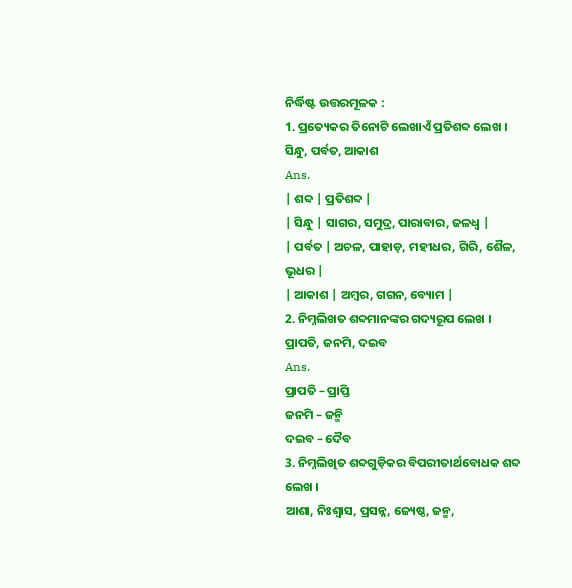ନିର୍ଦ୍ଧିଷ୍ଟ ଉତ୍ତରମୂଳକ :
1. ପ୍ରତ୍ୟେକର ତିନୋଟି ଲେଖାଏଁ ପ୍ରତିଶବ୍ଦ ଲେଖ ।
ସିନ୍ଧୁ, ପର୍ବତ, ଆକାଶ
Ans.
| ଶବ୍ଦ | ପ୍ରତିଶବ୍ଦ |
| ସିନ୍ଧୁ | ସାଗର, ସମୁଦ୍ର, ପାରାବାର, ଜଳଧ୍ଵ |
| ପର୍ବତ | ଅଚଳ, ପାହାଡ଼, ମହୀଧର, ଗିରି, ଶୈଳ, ଭୂଧର |
| ଆକାଶ | ଅମ୍ବର, ଗଗନ, ବ୍ୟୋମ |
2. ନିମ୍ନଲିଖତ ଶବ୍ଦମାନଙ୍କର ଗଦ୍ୟରୂପ ଲେଖ ।
ପ୍ରାପତି, ଜନମି, ଦଇବ
Ans.
ପ୍ରାପତି – ପ୍ରାପ୍ତି
ଜନମି – ଜନ୍ମି
ଦଇବ – ଦୈବ
3. ନିମ୍ନଲିଖିତ ଶବ୍ଦଗୁଡ଼ିକର ବିପରୀତାର୍ଥବୋଧକ ଶବ୍ଦ ଲେଖ ।
ଆଶା, ନିଃଶ୍ଵାସ, ପ୍ରସନ୍ନ, ଜ୍ୟେଷ୍ଠ, ଜନ୍ମ,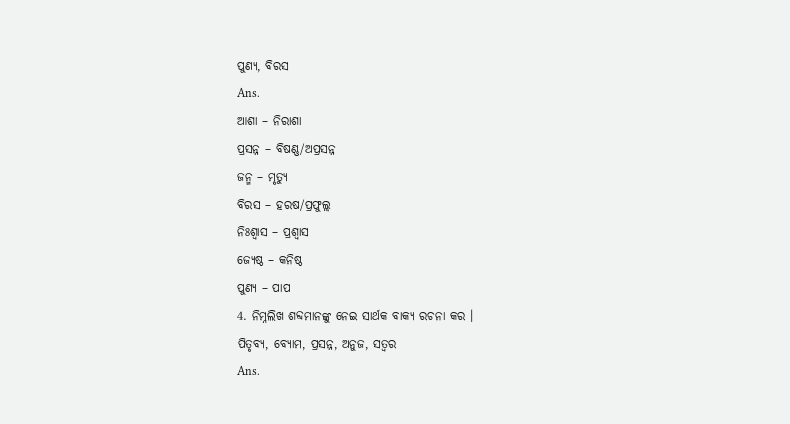ପୁଣ୍ୟ, ବିରସ
Ans.
ଆଶା – ନିରାଶା
ପ୍ରସନ୍ନ – ବିଷଣ୍ଣ/ଅପ୍ରସନ୍ନ
ଜନ୍ମ – ମୃତ୍ୟୁ
ବିରସ – ହରଷ/ପ୍ରଫୁଲ୍ଲ
ନିଃଶ୍ୱାସ – ପ୍ରଶ୍ଵାସ
ଜ୍ୟେଷ୍ଠ – କନିଷ୍ଠ
ପୁଣ୍ୟ – ପାପ
4. ନିମ୍ନଲିଖ ଶବ୍ଦମାନଙ୍କୁ ନେଇ ସାର୍ଥକ ବାକ୍ୟ ରଚନା କର ।
ପିତୃବ୍ୟ, ବ୍ୟୋମ, ପ୍ରସନ୍ନ, ଅନୁଜ, ସତ୍ଵର
Ans.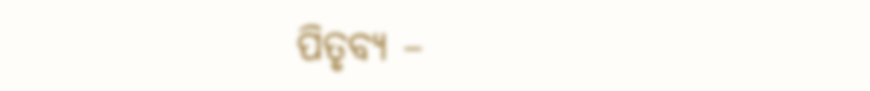ପିତୃବ୍ୟ –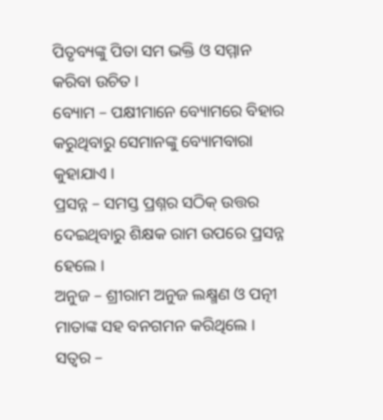ପିତୃବ୍ୟଙ୍କୁ ପିତା ସମ ଭକ୍ତି ଓ ସମ୍ମାନ କରିବା ଉଚିତ ।
ବ୍ୟୋମ – ପକ୍ଷୀମାନେ ବ୍ୟୋମରେ ବିହାର କରୁଥିବାରୁ ସେମାନଙ୍କୁ ବ୍ୟୋମବାରା କୁହାଯାଏ ।
ପ୍ରସନ୍ନ – ସମସ୍ତ ପ୍ରଶ୍ନର ସଠିକ୍ ଉତ୍ତର ଦେଇଥିବାରୁ ଶିକ୍ଷକ ରାମ ଉପରେ ପ୍ରସନ୍ନ ହେଲେ ।
ଅନୁଜ – ଶ୍ରୀରାମ ଅନୁଜ ଲକ୍ଷ୍ମଣ ଓ ପତ୍ନୀ ମାତାଙ୍କ ସହ ବନଗମନ କରିଥିଲେ ।
ସତ୍ଵର –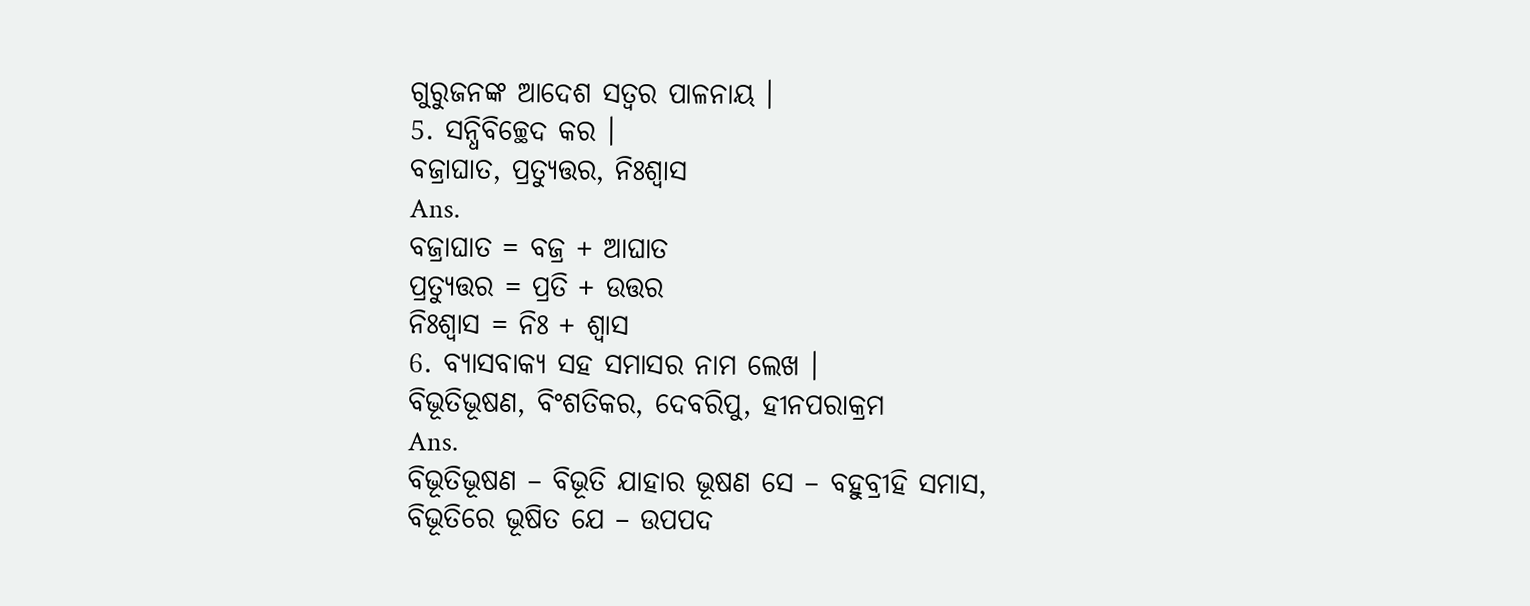ଗୁରୁଜନଙ୍କ ଆଦେଶ ସତ୍ୱର ପାଳନାୟ ।
5. ସନ୍ଧିବିଚ୍ଛେଦ କର ।
ବଜ୍ରାଘାତ, ପ୍ରତ୍ୟୁତ୍ତର, ନିଃଶ୍ଵାସ
Ans.
ବଜ୍ରାଘାତ = ବଜ୍ର + ଆଘାତ
ପ୍ରତ୍ୟୁତ୍ତର = ପ୍ରତି + ଉତ୍ତର
ନିଃଶ୍ଵାସ = ନିଃ + ଶ୍ଵାସ
6. ବ୍ୟାସବାକ୍ୟ ସହ ସମାସର ନାମ ଲେଖ ।
ବିଭୂତିଭୂଷଣ, ବିଂଶତିକର, ଦେବରିପୁ, ହୀନପରାକ୍ରମ
Ans.
ବିଭୂତିଭୂଷଣ – ବିଭୂତି ଯାହାର ଭୂଷଣ ସେ – ବହୁବ୍ରୀହି ସମାସ,
ବିଭୂତିରେ ଭୂଷିତ ଯେ – ଉପପଦ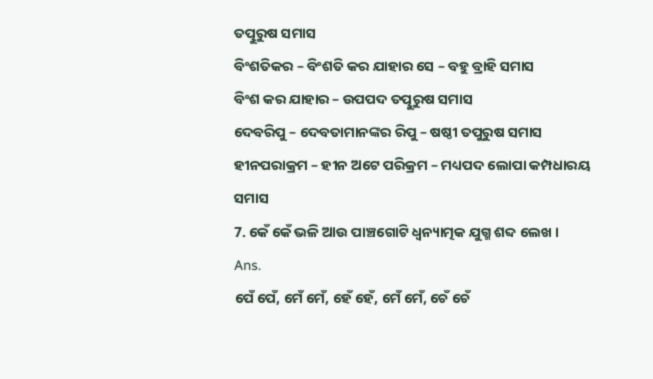ତତ୍ପୁରୁଷ ସମାସ
ବିଂଶତିକର – ବିଂଶତି କର ଯାହାର ସେ – ବହୁ ବ୍ରାହି ସମାସ
ବିଂଶ କର ଯାହାର – ଉପପଦ ତତ୍ପୁରୁଷ ସମାସ
ଦେବରିପୁ – ଦେବତାମାନଙ୍କର ରିପୁ – ଷଷ୍ଠୀ ତପୁରୁଷ ସମାସ
ହୀନପରାକ୍ରମ – ହୀନ ଅଟେ ପରିକ୍ରମ – ମଧ୍ୟପଦ ଲୋପା କମ୍ପଧାରୟ ସମାସ
7. କେଁ କେଁ ଭଳି ଆଉ ପାଞ୍ଚଗୋଟି ଧ୍ଵନ୍ୟାତ୍ମକ ଯୁଗ୍ମ ଶବ୍ଦ ଲେଖ ।
Ans.
ପେଁ ପେଁ, ମେଁ ମେଁ, ହେଁ ହେଁ, ମେଁ ମେଁ, ଚେଁ ଚେଁ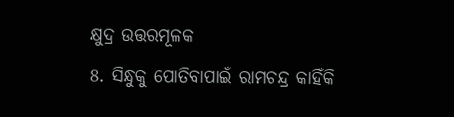କ୍ଷୁଦ୍ର ଉତ୍ତରମୂଳକ
8. ସିନ୍ଧୁକୁ ପୋତିବାପାଇଁ ରାମଚନ୍ଦ୍ର କାହିଁକି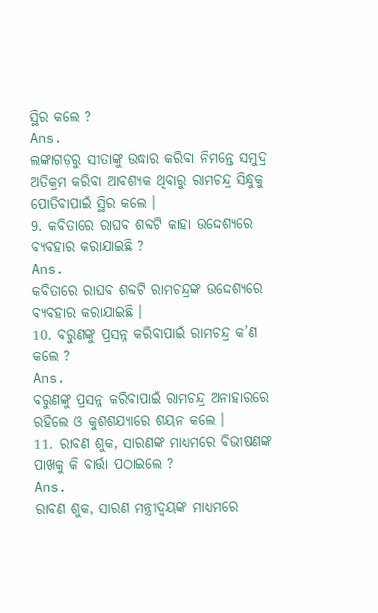ସ୍ଥିର କଲେ ?
Ans.
ଲଙ୍କାଗଡ଼ରୁ ସୀତାଙ୍କୁ ଉଦ୍ଧାର କରିବା ନିମନ୍ତେ ସମୁଦ୍ର ଅତିକ୍ରମ କରିବା ଆବଶ୍ୟକ ଥିବାରୁ ରାମଚନ୍ଦ୍ର ସିନ୍ଧୁକୁ ପୋତିବାପାଇଁ ସ୍ଥିର କଲେ ।
9. କବିତାରେ ରାଘବ ଶବ୍ଦଟି କାହା ଉଦ୍ଦେଶ୍ୟରେ ବ୍ୟବହାର କରାଯାଇଛି ?
Ans.
କବିତାରେ ରାଘବ ଶବ୍ଦଟି ରାମଚନ୍ଦ୍ରଙ୍କ ଉଦ୍ଦେଶ୍ୟରେ ବ୍ୟବହାର କରାଯାଇଛି ।
10. ବରୁଣଙ୍କୁ ପ୍ରସନ୍ନ କରିବାପାଇଁ ରାମଚନ୍ଦ୍ର କ’ଣ କଲେ ?
Ans.
ବରୁଣଙ୍କୁ ପ୍ରସନ୍ନ କରିବାପାଇଁ ରାମଚନ୍ଦ୍ର ଅନାହାରରେ ରହିଲେ ଓ କୁଶଶଯ୍ୟାରେ ଶୟନ କଲେ ।
11. ରାବଣ ଶୁକ, ସାରଣଙ୍କ ମାଧ୍ୟମରେ ବିଭୀଷଣଙ୍କ ପାଖକୁ କି ବାର୍ତ୍ତା ପଠାଇଲେ ?
Ans.
ରାବଣ ଶୁକ, ସାରଣ ମନ୍ତ୍ରୀଦ୍ଵୟଙ୍କ ମାଧ୍ୟମରେ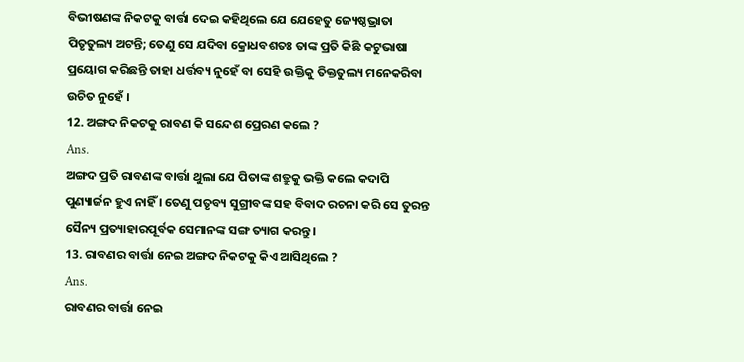ବିଭୀଷଣଙ୍କ ନିକଟକୁ ବାର୍ତ୍ତା ଦେଇ କହିଥିଲେ ଯେ ଯେହେତୁ ଜ୍ୟେଷ୍ଠଭ୍ରାତା ପିତୃତୁଲ୍ୟ ଅଟନ୍ତି; ତେଣୁ ସେ ଯଦିବା କ୍ରୋଧବଶତଃ ତାଙ୍କ ପ୍ରତି କିଛି କଟୁଭାଷା ପ୍ରୟୋଗ କରିଛନ୍ତି ତାହା ଧର୍ତ୍ତବ୍ୟ ନୁହେଁ ବା ସେହି ଉକ୍ତିକୁ ତିକ୍ତତୁଲ୍ୟ ମନେକରିବା ଉଚିତ ନୁହେଁ ।
12. ଅଙ୍ଗଦ ନିକଟକୁ ରାବଣ କି ସନ୍ଦେଶ ପ୍ରେରଣ କଲେ ?
Ans.
ଅଙ୍ଗଦ ପ୍ରତି ରାବଣଙ୍କ ବାର୍ତ୍ତା ଥୁଲା ଯେ ପିତାଙ୍କ ଶତ୍ରୁକୁ ଭକ୍ତି କଲେ କଦାପି ପୁଣ୍ୟାର୍ଜନ ହୁଏ ନାହିଁ । ତେଣୁ ପତୃବ୍ୟ ସୁଗ୍ରୀବଙ୍କ ସହ ବିବାଦ ରଚନା କରି ସେ ତୁରନ୍ତ ସୈନ୍ୟ ପ୍ରତ୍ୟାହାରପୂର୍ବକ ସେମାନଙ୍କ ସଙ୍ଗ ତ୍ୟାଗ କରନ୍ତୁ ।
13. ରାବଣର ବାର୍ତ୍ତା ନେଇ ଅଙ୍ଗଦ ନିକଟକୁ କିଏ ଆସିଥିଲେ ?
Ans.
ରାବଣର ବାର୍ତ୍ତା ନେଇ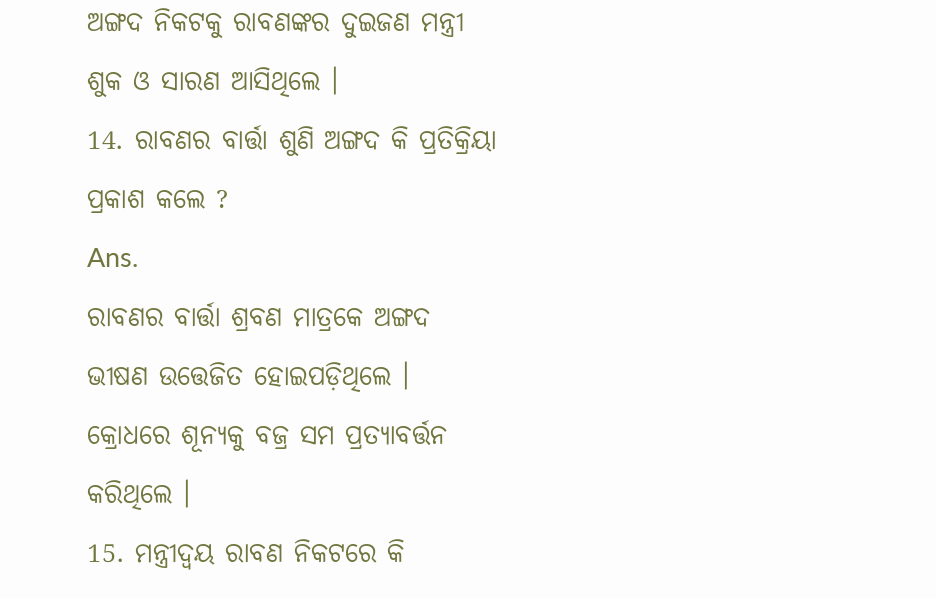ଅଙ୍ଗଦ ନିକଟକୁ ରାବଣଙ୍କର ଦୁଇଜଣ ମନ୍ତ୍ରୀ ଶୁକ ଓ ସାରଣ ଆସିଥିଲେ ।
14. ରାବଣର ବାର୍ତ୍ତା ଶୁଣି ଅଙ୍ଗଦ କି ପ୍ରତିକ୍ରିୟା ପ୍ରକାଶ କଲେ ?
Ans.
ରାବଣର ବାର୍ତ୍ତା ଶ୍ରବଣ ମାତ୍ରକେ ଅଙ୍ଗଦ ଭୀଷଣ ଉତ୍ତେଜିତ ହୋଇପଡ଼ିଥିଲେ । କ୍ରୋଧରେ ଶୂନ୍ୟକୁ ବଜ୍ର ସମ ପ୍ରତ୍ୟାବର୍ତ୍ତନ କରିଥିଲେ ।
15. ମନ୍ତ୍ରୀଦ୍ୱୟ ରାବଣ ନିକଟରେ କି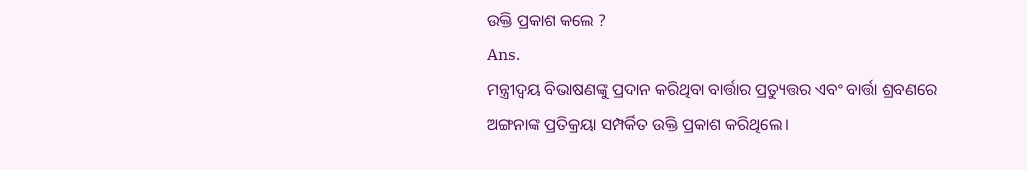ଉକ୍ତି ପ୍ରକାଶ କଲେ ?
Ans.
ମନ୍ତ୍ରୀଦ୍ଵୟ ବିଭାଷଣଙ୍କୁ ପ୍ରଦାନ କରିଥିବା ବାର୍ତ୍ତାର ପ୍ରତ୍ୟୁତ୍ତର ଏବଂ ବାର୍ତ୍ତା ଶ୍ରବଣରେ ଅଙ୍ଗନାଙ୍କ ପ୍ରତିକ୍ରୟା ସମ୍ପର୍କିତ ଉକ୍ତି ପ୍ରକାଶ କରିଥିଲେ।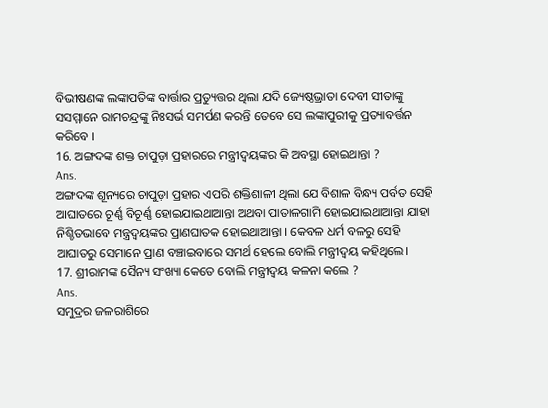ବିଭୀଷଣଙ୍କ ଲଙ୍କାପତିଙ୍କ ବାର୍ତ୍ତାର ପ୍ରତ୍ୟୁତ୍ତର ଥିଲା ଯଦି ଜ୍ୟେଷ୍ଠଭ୍ରାତା ଦେବୀ ସୀତାଙ୍କୁ ସସମ୍ମାନେ ରାମଚନ୍ଦ୍ରଙ୍କୁ ନିଃସର୍ଭ ସମର୍ପଣ କରନ୍ତି ତେବେ ସେ ଲଙ୍କାପୁରୀକୁ ପ୍ରତ୍ୟାବର୍ତ୍ତନ କରିବେ ।
16. ଅଙ୍ଗଦଙ୍କ ଶକ୍ତ ଚାପୁଡ଼ା ପ୍ରହାରରେ ମନ୍ତ୍ରୀଦ୍ଵୟଙ୍କର କି ଅବସ୍ଥା ହୋଇଥାନ୍ତା ?
Ans.
ଅଙ୍ଗଦଙ୍କ ଶୂନ୍ୟରେ ଚାପୁଡ଼ା ପ୍ରହାର ଏପରି ଶକ୍ତିଶାଳୀ ଥିଲା ଯେ ବିଶାଳ ବିନ୍ଧ୍ୟ ପର୍ବତ ସେହି ଆଘାତରେ ଚୂର୍ଣ୍ଣ ବିଚୂର୍ଣ୍ଣ ହୋଇଯାଇଥାଆନ୍ତା ଅଥବା ପାତାଳଗାମି ହୋଇଯାଇଥାଆନ୍ତା ଯାହା ନିଶ୍ଚିତଭାବେ ମନ୍ତ୍ରଦ୍ୱୟଙ୍କର ପ୍ରାଣଘାତକ ହୋଇଥାଆନ୍ତା । କେବଳ ଧର୍ମ ବଳରୁ ସେହି ଆଘାତରୁ ସେମାନେ ପ୍ରାଣ ବଞ୍ଚାଇବାରେ ସମର୍ଥ ହେଲେ ବୋଲି ମନ୍ତ୍ରୀଦ୍ଵୟ କହିଥିଲେ।
17. ଶ୍ରୀରାମଙ୍କ ସୈନ୍ୟ ସଂଖ୍ୟା କେତେ ବୋଲି ମନ୍ତ୍ରୀଦ୍ଵୟ କଳନା କଲେ ?
Ans.
ସମୁଦ୍ରର ଜଳରାଶିରେ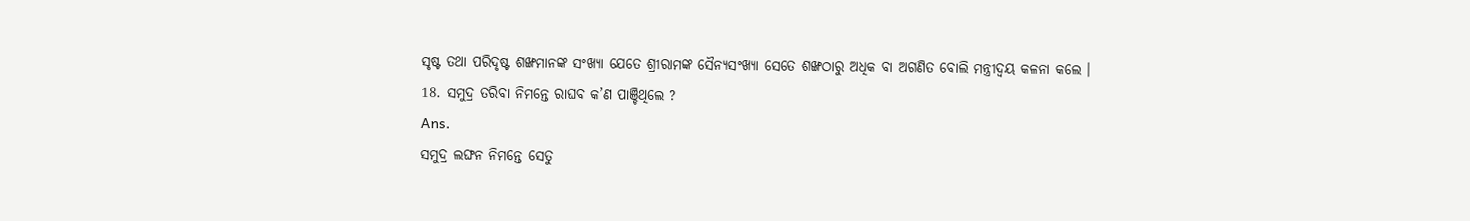ସୃଷ୍ଟ ତଥା ପରିଦୃଷ୍ଟ ଶଙ୍ଖମାନଙ୍କ ସଂଖ୍ୟା ଯେତେ ଶ୍ରୀରାମଙ୍କ ସୈନ୍ୟସଂଖ୍ୟା ସେତେ ଶଙ୍ଖଠାରୁ ଅଧିକ ବା ଅଗଣିତ ବୋଲି ମନ୍ତ୍ରୀଦ୍ୱୟ କଳନା କଲେ ।
18. ସମୁଦ୍ର ତରିବା ନିମନ୍ତେ ରାଘବ କ’ଣ ପାଞ୍ଚିଥିଲେ ?
Ans.
ସମୁଦ୍ର ଲଙ୍ଘନ ନିମନ୍ତେ ସେତୁ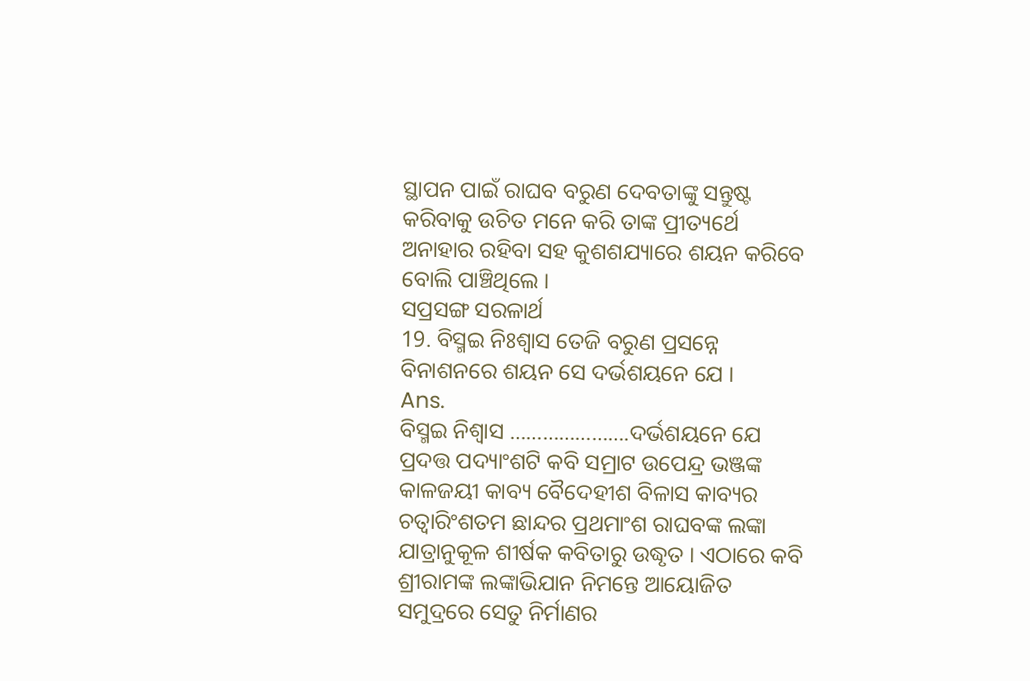ସ୍ଥାପନ ପାଇଁ ରାଘବ ବରୁଣ ଦେବତାଙ୍କୁ ସନ୍ତୁଷ୍ଟ କରିବାକୁ ଉଚିତ ମନେ କରି ତାଙ୍କ ପ୍ରୀତ୍ୟର୍ଥେ ଅନାହାର ରହିବା ସହ କୁଶଶଯ୍ୟାରେ ଶୟନ କରିବେ ବୋଲି ପାଞ୍ଚିଥିଲେ ।
ସପ୍ରସଙ୍ଗ ସରଳାର୍ଥ
19. ବିସ୍ମଇ ନିଃଶ୍ୱାସ ତେଜି ବରୁଣ ପ୍ରସନ୍ନେ
ବିନାଶନରେ ଶୟନ ସେ ଦର୍ଭଶୟନେ ଯେ ।
Ans.
ବିସ୍ମଇ ନିଶ୍ଵାସ ………………….ଦର୍ଭଶୟନେ ଯେ
ପ୍ରଦତ୍ତ ପଦ୍ୟାଂଶଟି କବି ସମ୍ରାଟ ଉପେନ୍ଦ୍ର ଭଞ୍ଜଙ୍କ କାଳଜୟୀ କାବ୍ୟ ବୈଦେହୀଶ ବିଳାସ କାବ୍ୟର ଚତ୍ୱାରିଂଶତମ ଛାନ୍ଦର ପ୍ରଥମାଂଶ ରାଘବଙ୍କ ଲଙ୍କା ଯାତ୍ରାନୁକୂଳ ଶୀର୍ଷକ କବିତାରୁ ଉଦ୍ଧୃତ । ଏଠାରେ କବି ଶ୍ରୀରାମଙ୍କ ଲଙ୍କାଭିଯାନ ନିମନ୍ତେ ଆୟୋଜିତ ସମୁଦ୍ରରେ ସେତୁ ନିର୍ମାଣର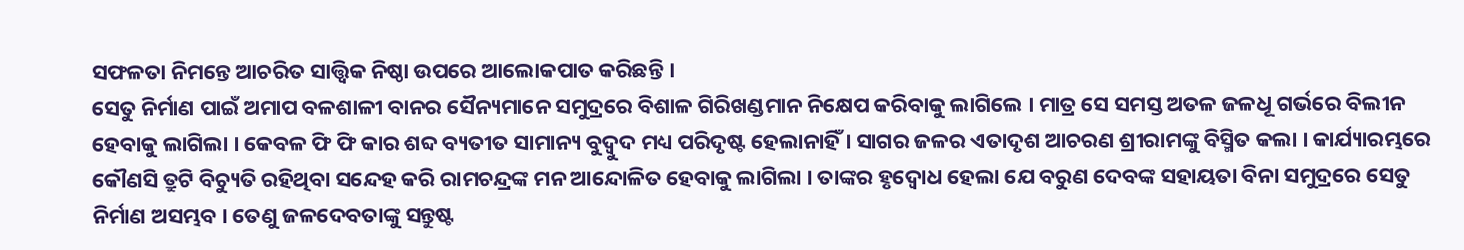ସଫଳତା ନିମନ୍ତେ ଆଚରିତ ସାତ୍ତ୍ଵିକ ନିଷ୍ଠା ଉପରେ ଆଲୋକପାତ କରିଛନ୍ତି ।
ସେତୁ ନିର୍ମାଣ ପାଇଁ ଅମାପ ବଳଶାଳୀ ବାନର ସୈନ୍ୟମାନେ ସମୁଦ୍ରରେ ବିଶାଳ ଗିରିଖଣ୍ଡମାନ ନିକ୍ଷେପ କରିବାକୁ ଲାଗିଲେ । ମାତ୍ର ସେ ସମସ୍ତ ଅତଳ ଜଳଧୂ ଗର୍ଭରେ ବିଲୀନ ହେବାକୁ ଲାଗିଲା । କେବଳ ଫି ଫି କାର ଶବ୍ଦ ବ୍ୟତୀତ ସାମାନ୍ୟ ବୁଦ୍ବୁଦ ମଧ୍ୟ ପରିଦୃଷ୍ଟ ହେଲାନାହିଁ । ସାଗର ଜଳର ଏତାଦୃଶ ଆଚରଣ ଶ୍ରୀରାମଙ୍କୁ ବିସ୍ମିତ କଲା । କାର୍ଯ୍ୟାରମ୍ଭରେ କୌଣସି ତ୍ରୁଟି ବିଚ୍ୟୁତି ରହିଥିବା ସନ୍ଦେହ କରି ରାମଚନ୍ଦ୍ରଙ୍କ ମନ ଆନ୍ଦୋଳିତ ହେବାକୁ ଲାଗିଲା । ତାଙ୍କର ହୃଦ୍ବୋଧ ହେଲା ଯେ ବରୁଣ ଦେବଙ୍କ ସହାୟତା ବିନା ସମୁଦ୍ରରେ ସେତୁ ନିର୍ମାଣ ଅସମ୍ଭବ । ତେଣୁ ଜଳଦେବତାଙ୍କୁ ସନ୍ତୁଷ୍ଟ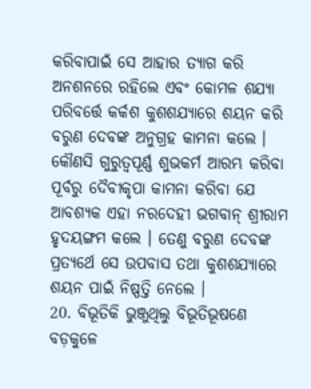କରିବାପାଇଁ ସେ ଆହାର ତ୍ୟାଗ କରି ଅନଶନରେ ରହିଲେ ଏବଂ କୋମଳ ଶଯ୍ୟା ପରିବର୍ତ୍ତେ କର୍କଶ କୁଶଶଯ୍ୟାରେ ଶୟନ କରି ବରୁଣ ଦେବଙ୍କ ଅନୁଗ୍ରହ କାମନା କଲେ । କୌଣସି ଗୁରୁତ୍ୱପୂର୍ଣ୍ଣ ଶୁଭକର୍ମ ଆରମ୍ଭ କରିବା ପୂର୍ବରୁ ଦୈବୀକୃପା କାମନା କରିବା ଯେ ଆବଶ୍ୟକ ଏହା ନରଦେହୀ ଭଗବାନ୍ ଶ୍ରୀରାମ ହୃଦୟଙ୍ଗମ କଲେ । ତେଣୁ ବରୁଣ ଦେବଙ୍କ ପ୍ରତ୍ୟର୍ଥେ ସେ ଉପବାସ ତଥା କୁଶଶଯ୍ୟାରେ ଶୟନ ପାଇଁ ନିଷ୍ପତ୍ତି ନେଲେ ।
20. ବିଭୂତିକି ଭୁଞ୍ଜୁଥିଲୁ ବିଭୂତିଭୂଷଣେ
ବଡ଼କୁଳେ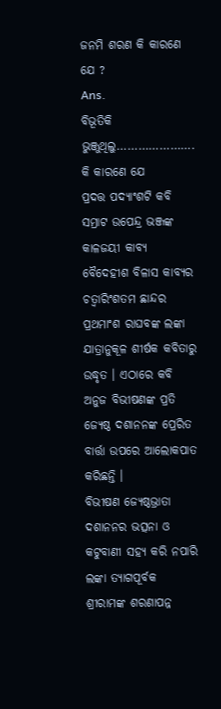ଜନମି ଶରଣ କି କାରଣେ ଯେ ?
Ans.
ବିଭୂତିକି ଭୁଞ୍ଜୁଥିଲୁ…………………. କି କାରଣେ ଯେ
ପ୍ରଦତ୍ତ ପଦ୍ୟାଂଶଟି କବି ସମ୍ରାଟ ଉପେନ୍ଦ୍ର ଭଞ୍ଜଙ୍କ କାଳଜୟୀ କାବ୍ୟ ବୈଦେହୀଶ ବିଳାସ କାବ୍ୟର ଚତ୍ୱାରିଂଶତମ ଛାନ୍ଦର ପ୍ରଥମାଂଶ ରାଘବଙ୍କ ଲଙ୍କା ଯାତ୍ରାନୁକୂଳ ଶୀର୍ଷକ କବିତାରୁ ଉଦ୍ଧୃତ । ଏଠାରେ କବି ଅନୁଜ ବିଭୀଷଣଙ୍କ ପ୍ରତି ଜ୍ୟେଷ୍ଠ ଦଶାନନଙ୍କ ପ୍ରେରିତ ବାର୍ତ୍ତା ଉପରେ ଆଲୋକପାତ କରିଛନ୍ତି ।
ବିଭୀଷଣ ଜ୍ୟେଷ୍ଠଭ୍ରାତା ଦଶାନନର ଭତ୍ସନା ଓ କଟୁବାଣୀ ସହ୍ୟ କରି ନପାରି ଲଙ୍କା ତ୍ୟାଗପୂର୍ବକ ଶ୍ରୀରାମଙ୍କ ଶରଣାପନ୍ନ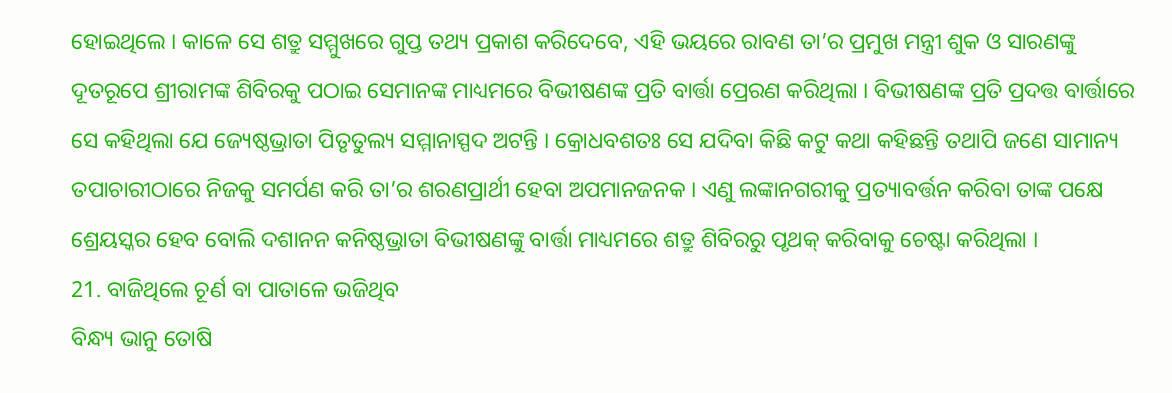ହୋଇଥିଲେ । କାଳେ ସେ ଶତ୍ରୁ ସମ୍ମୁଖରେ ଗୁପ୍ତ ତଥ୍ୟ ପ୍ରକାଶ କରିଦେବେ, ଏହି ଭୟରେ ରାବଣ ତା’ର ପ୍ରମୁଖ ମନ୍ତ୍ରୀ ଶୁକ ଓ ସାରଣଙ୍କୁ ଦୂତରୂପେ ଶ୍ରୀରାମଙ୍କ ଶିବିରକୁ ପଠାଇ ସେମାନଙ୍କ ମାଧ୍ୟମରେ ବିଭୀଷଣଙ୍କ ପ୍ରତି ବାର୍ତ୍ତା ପ୍ରେରଣ କରିଥିଲା । ବିଭୀଷଣଙ୍କ ପ୍ରତି ପ୍ରଦତ୍ତ ବାର୍ତ୍ତାରେ ସେ କହିଥିଲା ଯେ ଜ୍ୟେଷ୍ଠଭ୍ରାତା ପିତୃତୁଲ୍ୟ ସମ୍ମାନାସ୍ପଦ ଅଟନ୍ତି । କ୍ରୋଧବଶତଃ ସେ ଯଦିବା କିଛି କଟୁ କଥା କହିଛନ୍ତି ତଥାପି ଜଣେ ସାମାନ୍ୟ ତପାଚାରୀଠାରେ ନିଜକୁ ସମର୍ପଣ କରି ତା’ର ଶରଣପ୍ରାର୍ଥୀ ହେବା ଅପମାନଜନକ । ଏଣୁ ଲଙ୍କାନଗରୀକୁ ପ୍ରତ୍ୟାବର୍ତ୍ତନ କରିବା ତାଙ୍କ ପକ୍ଷେ ଶ୍ରେୟସ୍କର ହେବ ବୋଲି ଦଶାନନ କନିଷ୍ଠଭ୍ରାତା ବିଭୀଷଣଙ୍କୁ ବାର୍ତ୍ତା ମାଧ୍ୟମରେ ଶତ୍ରୁ ଶିବିରରୁ ପୃଥକ୍ କରିବାକୁ ଚେଷ୍ଟା କରିଥିଲା ।
21. ବାଜିଥିଲେ ଚୂର୍ଣ ବା ପାତାଳେ ଭଜିଥିବ
ବିନ୍ଧ୍ୟ ଭାନୁ ତୋଷି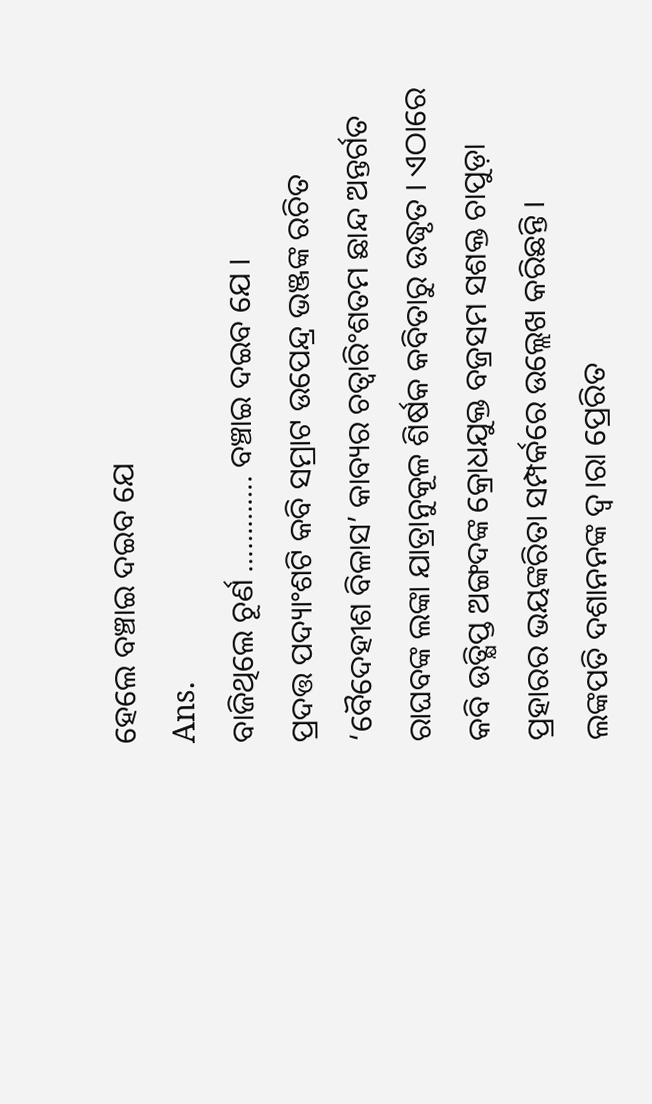ହେଲେ ବଞ୍ଚାଇ ଦଇବ ଯେ
Ans.
ବାଜିଥିଲେ ଚୂର୍ଣ …………. ବଞ୍ଚାଇ ଦଇବ ଯେ ।
ପ୍ରଦତ୍ତ ପଦ୍ୟାଂଶଟି କବି ସମ୍ରାଟ ଉପେନ୍ଦ୍ର ଭଞ୍ଜଙ୍କ ରଚିତ ‘ବୈଦେହୀଶ ବିଳାସ’ କାବ୍ୟର ଚତ୍ୱାରିଂଶତମ ଛାନ୍ଦ ଅନ୍ତର୍ଗତ ରାଘବଙ୍କ ଲଙ୍କା ଯାତ୍ରାନୁକୂଳ ଶିର୍ଷକ କବିତାରୁ ଉଦ୍ଧୃତ । ଏଠାରେ କବି ଉତ୍କ୍ଷିପ୍ତ ଅଙ୍ଗଦଙ୍କ କ୍ରୋଧଯୁକ୍ତ ବଜ୍ରସମ ସଶକ୍ତ ଚାପୁଡ଼ା ପ୍ରହାରର ଭୟଙ୍କରିତା ସମ୍ପର୍କରେ ଉଲ୍ଲେଖ କରିଛନ୍ତି ।
ଲଙ୍କପତି ଦଶାନନଙ୍କ ଦ୍ୱ।ରା ପ୍ରେରିତ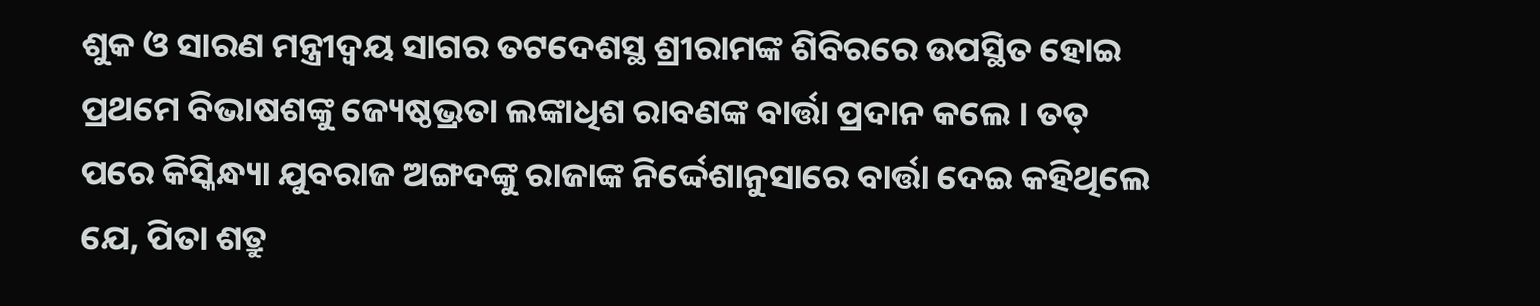ଶୁକ ଓ ସାରଣ ମନ୍ତ୍ରୀଦ୍ଵୟ ସାଗର ତଟଦେଶସ୍ଥ ଶ୍ରୀରାମଙ୍କ ଶିବିରରେ ଉପସ୍ଥିତ ହୋଇ ପ୍ରଥମେ ବିଭାଷଶଙ୍କୁ ଜ୍ୟେଷ୍ଠଭ୍ରତା ଲଙ୍କାଧିଶ ରାବଣଙ୍କ ବାର୍ତ୍ତା ପ୍ରଦାନ କଲେ । ତତ୍ ପରେ କିସ୍କିନ୍ଧ୍ୟା ଯୁବରାଜ ଅଙ୍ଗଦଙ୍କୁ ରାଜାଙ୍କ ନିର୍ଦ୍ଦେଶାନୁସାରେ ବାର୍ତ୍ତା ଦେଇ କହିଥିଲେ ଯେ, ପିତା ଶତ୍ରୁ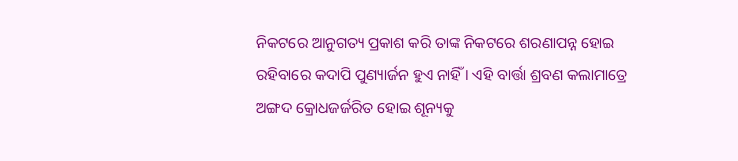ନିକଟରେ ଆନୁଗତ୍ୟ ପ୍ରକାଶ କରି ତାଙ୍କ ନିକଟରେ ଶରଣାପନ୍ନ ହୋଇ ରହିବାରେ କଦାପି ପୁଣ୍ୟାର୍ଜନ ହୁଏ ନାହିଁ । ଏହି ବାର୍ତ୍ତା ଶ୍ରବଣ କଲାମାତ୍ରେ ଅଙ୍ଗଦ କ୍ରୋଧଜର୍ଜରିତ ହୋଇ ଶୂନ୍ୟକୁ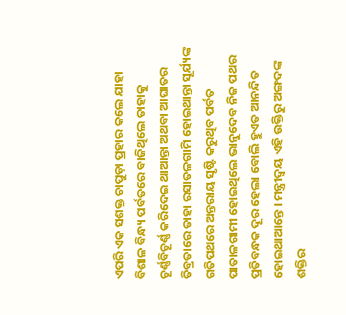ଏପରି ଏକ ସଶକ୍ତ ଚାପୁଡ଼ା ପ୍ରହାର କଲେ ଯାହା ବିଶାଳ ବିନ୍ଧ୍ୟ ପର୍ବତରେ ବାଜିଥିଲେ ତାହାକୁ ଚୂର୍ଣ୍ଣବିଚୂର୍ଣ୍ଣ କରିଦେଇ ଥାଆନ୍ତା ଅଥବା ଆଘାତର ତିବ୍ରତାରେ ତାହା ରସାତଳଗାମି ହୋଇଥାନ୍ତା ସୂର୍ଯ୍ୟଙ୍କ ଗତିପଥରେ ଅନ୍ତରାୟ ସୃଷ୍ଟି କରୁଥିବ ପର୍ବତ ପାତାଳଗାମୀ ହୋଇଥିଲେ ଭାନୁଦେବ ନିଜ ପଥର ପ୍ରତିବନ୍ଧକ ଦୂର ହେଲା ବୋଲି ହୁଏତ ଆନନ୍ଦିତ ହୋଇଥାଆନ୍ତେ । ମନ୍ତ୍ରୀଦ୍ୱୟ ଏହି ଉକ୍ତିରୁ ଅଙ୍ଗଦଙ୍କ ଶକ୍ତିର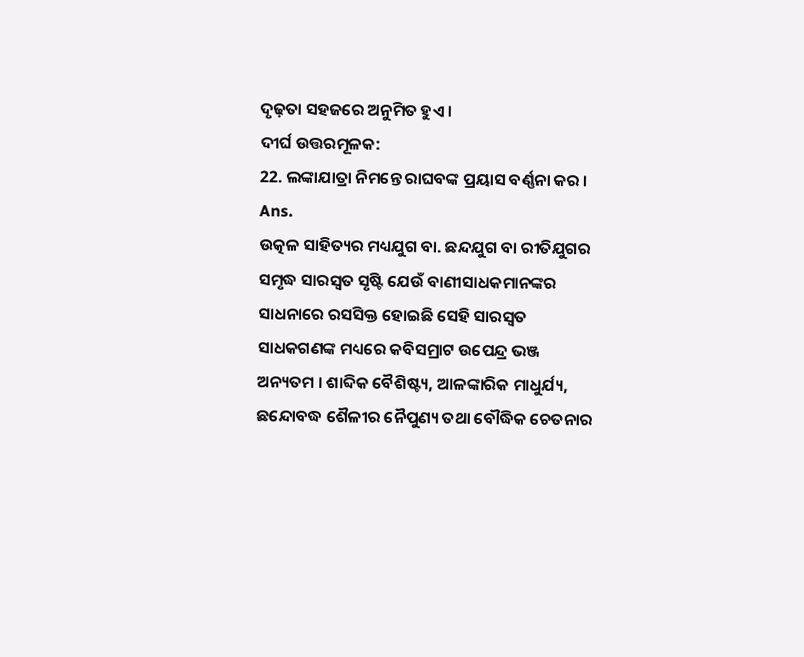ଦୃଢ଼ତା ସହଜରେ ଅନୁମିତ ହୁଏ ।
ଦୀର୍ଘ ଉତ୍ତରମୂଳକ:
22. ଲଙ୍କାଯାତ୍ରା ନିମନ୍ତେ ରାଘବଙ୍କ ପ୍ରୟାସ ବର୍ଣ୍ଣନା କର ।
Ans.
ଉତ୍କଳ ସାହିତ୍ୟର ମଧ୍ୟଯୁଗ ବା. ଛନ୍ଦଯୁଗ ବା ରୀତିଯୁଗର ସମୃଦ୍ଧ ସାରସ୍ଵତ ସୃଷ୍ଟି ଯେଉଁ ବାଣୀସାଧକମାନଙ୍କର ସାଧନାରେ ରସସିକ୍ତ ହୋଇଛି ସେହି ସାରସ୍ଵତ ସାଧକଗଣଙ୍କ ମଧ୍ୟରେ କବିସମ୍ରାଟ ଉପେନ୍ଦ୍ର ଭଞ୍ଜ ଅନ୍ୟତମ । ଶାବ୍ଦିକ ବୈଶିଷ୍ଟ୍ୟ, ଆଳଙ୍କାରିକ ମାଧୁର୍ଯ୍ୟ, ଛନ୍ଦୋବଦ୍ଧ ଶୈଳୀର ନୈପୁଣ୍ୟ ତଥା ବୌଦ୍ଧିକ ଚେତନାର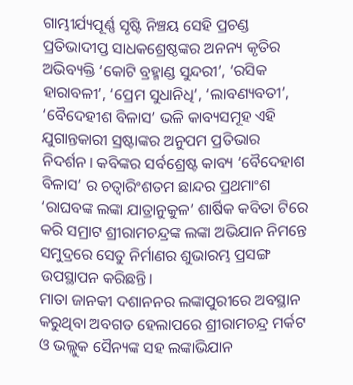ଗାମ୍ଭୀର୍ଯ୍ୟପୂର୍ଣ୍ଣ ସୃଷ୍ଟି ନିଞ୍ଚୟ ସେହି ପ୍ରଚଣ୍ଡ ପ୍ରତିଭାଦୀପ୍ତ ସାଧକଶ୍ରେଷ୍ଠଙ୍କର ଅନନ୍ୟ କୃତିର ଅଭିବ୍ୟକ୍ତି ‘କୋଟି ବ୍ରହ୍ମାଣ୍ଡ ସୁନ୍ଦରୀ’, ‘ରସିକ ହାରାବଳୀ’, ‘ପ୍ରେମ ସୁଧାନିଧି’, ‘ଲାବଣ୍ୟବତୀ’, ‘ବୈଦେହୀଶ ବିଳାସ’ ଭଳି କାବ୍ୟସମୂହ ଏହି ଯୁଗାନ୍ତକାରୀ ସ୍ରଷ୍ଟାଙ୍କର ଅନୁପମ ପ୍ରତିଭାର ନିଦର୍ଶନ। କବିଙ୍କର ସର୍ବଶ୍ରେଷ୍ଟ କାବ୍ୟ ‘ବୈଦେହାଶ ବିଳାସ’ ର ଚତ୍ୱାରିଂଶତମ ଛାନ୍ଦର ପ୍ରଥମାଂଶ ‘ରାଘବଙ୍କ ଲଙ୍କା ଯାତ୍ରାନୁକୁଳ’ ଶାର୍ଷିକ କବିତା ଟିରେ କରି ସମ୍ରାଟ ଶ୍ରୀରାମଚନ୍ଦ୍ରଙ୍କ ଲଙ୍କା ଅଭିଯାନ ନିମନ୍ତେ ସମୁଦ୍ରରେ ସେତୁ ନିର୍ମାଣର ଶୁଭାରମ୍ଭ ପ୍ରସଙ୍ଗ ଉପସ୍ଥାପନ କରିଛନ୍ତି।
ମାତା ଜାନକୀ ଦଶାନନର ଲଙ୍କାପୁରୀରେ ଅବସ୍ଥାନ କରୁଥିବା ଅବଗତ ହେଲାପରେ ଶ୍ରୀରାମଚନ୍ଦ୍ର ମର୍କଟ ଓ ଭଲ୍ଲୁକ ସୈନ୍ୟଙ୍କ ସହ ଲଙ୍କାଭିଯାନ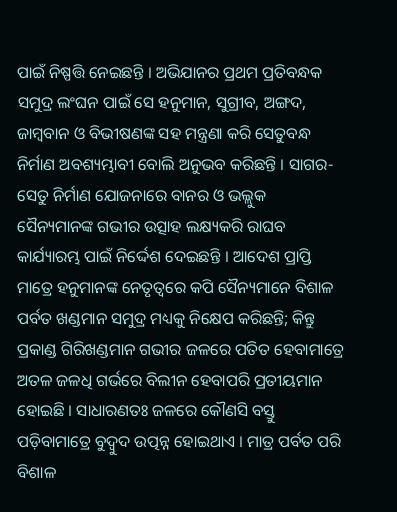ପାଇଁ ନିଷ୍ପତ୍ତି ନେଇଛନ୍ତି । ଅଭିଯାନର ପ୍ରଥମ ପ୍ରତିବନ୍ଧକ ସମୁଦ୍ର ଲଂଘନ ପାଇଁ ସେ ହନୁମାନ, ସୁଗ୍ରୀବ, ଅଙ୍ଗଦ, ଜାମ୍ବବାନ ଓ ବିଭୀଷଣଙ୍କ ସହ ମନ୍ତ୍ରଣା କରି ସେତୁବନ୍ଧ ନିର୍ମାଣ ଅବଶ୍ୟମ୍ଭାବୀ ବୋଲି ଅନୁଭବ କରିଛନ୍ତି । ସାଗର-ସେତୁ ନିର୍ମାଣ ଯୋଜନାରେ ବାନର ଓ ଭଲ୍ଲୁକ ସୈନ୍ୟମାନଙ୍କ ଗଭୀର ଉତ୍ସାହ ଲକ୍ଷ୍ୟକରି ରାଘବ କାର୍ଯ୍ୟାରମ୍ଭ ପାଇଁ ନିର୍ଦ୍ଦେଶ ଦେଇଛନ୍ତି । ଆଦେଶ ପ୍ରାପ୍ତି ମାତ୍ରେ ହନୁମାନଙ୍କ ନେତୃତ୍ୱରେ କପି ସୈନ୍ୟମାନେ ବିଶାଳ ପର୍ବତ ଖଣ୍ଡମାନ ସମୁଦ୍ର ମଧ୍ୟକୁ ନିକ୍ଷେପ କରିଛନ୍ତି; କିନ୍ତୁ ପ୍ରକାଣ୍ଡ ଗିରିଖଣ୍ଡମାନ ଗଭୀର ଜଳରେ ପତିତ ହେବାମାତ୍ରେ ଅତଳ ଜଳଧି ଗର୍ଭରେ ବିଲୀନ ହେବାପରି ପ୍ରତୀୟମାନ ହୋଇଛି । ସାଧାରଣତଃ ଜଳରେ କୌଣସି ବସ୍ତୁ ପଡ଼ିବାମାତ୍ରେ ବୁଦ୍ବୁଦ ଉତ୍ପନ୍ନ ହୋଇଥାଏ । ମାତ୍ର ପର୍ବତ ପରି ବିଶାଳ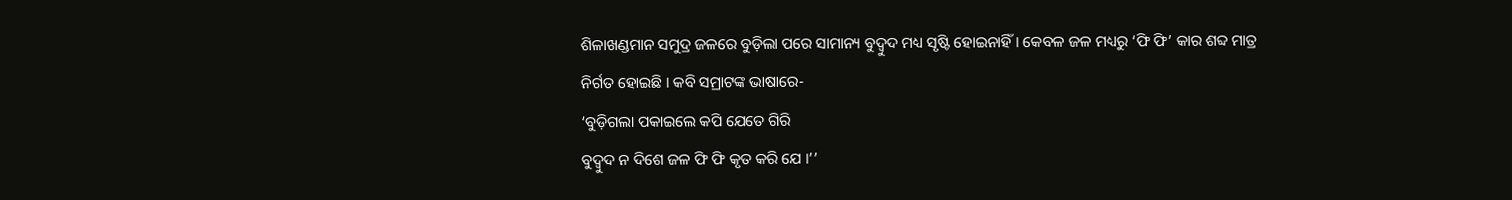ଶିଳାଖଣ୍ଡମାନ ସମୁଦ୍ର ଜଳରେ ବୁଡ଼ିଲା ପରେ ସାମାନ୍ୟ ବୁଦ୍ବୁଦ ମଧ୍ୟ ସୃଷ୍ଟି ହୋଇନାହିଁ । କେବଳ ଜଳ ମଧ୍ୟରୁ ‘ଫି ଫି’ କାର ଶବ୍ଦ ମାତ୍ର ନିର୍ଗତ ହୋଇଛି । କବି ସମ୍ରାଟଙ୍କ ଭାଷାରେ-
‘ବୁଡ଼ିଗଲା ପକାଇଲେ କପି ଯେତେ ଗିରି
ବୁଦ୍ବୁଦ ନ ଦିଶେ ଜଳ ଫି ଫି କୃତ କରି ଯେ ।’’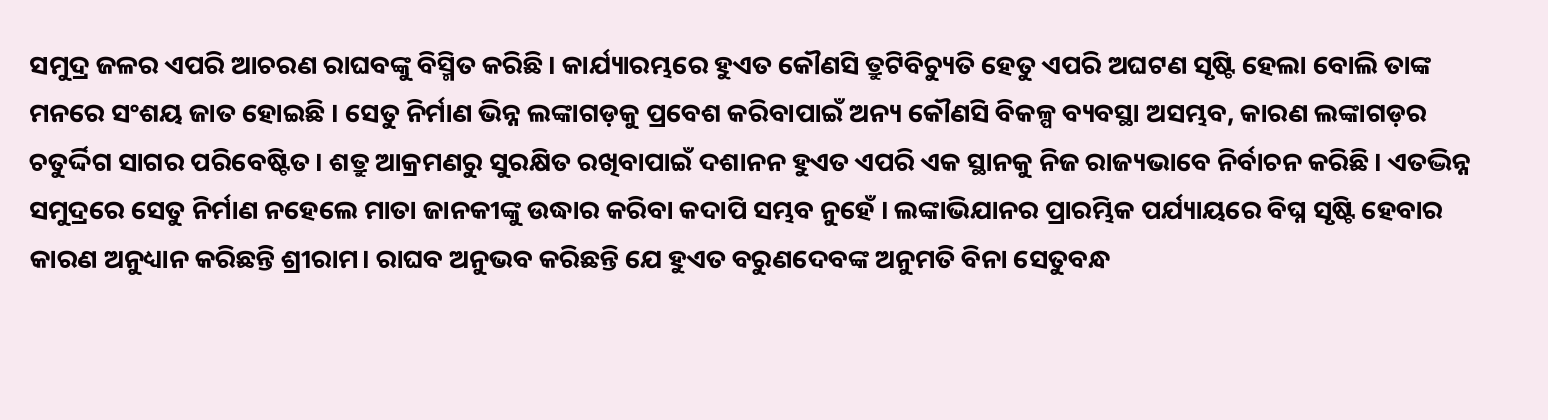ସମୁଦ୍ର ଜଳର ଏପରି ଆଚରଣ ରାଘବଙ୍କୁ ବିସ୍ମିତ କରିଛି। କାର୍ଯ୍ୟାରମ୍ଭରେ ହୁଏତ କୌଣସି ତ୍ରୁଟିବିଚ୍ୟୁତି ହେତୁ ଏପରି ଅଘଟଣ ସୃଷ୍ଟି ହେଲା ବୋଲି ତାଙ୍କ ମନରେ ସଂଶୟ ଜାତ ହୋଇଛି । ସେତୁ ନିର୍ମାଣ ଭିନ୍ନ ଲଙ୍କାଗଡ଼କୁ ପ୍ରବେଶ କରିବାପାଇଁ ଅନ୍ୟ କୌଣସି ବିକଳ୍ପ ବ୍ୟବସ୍ଥା ଅସମ୍ଭବ, କାରଣ ଲଙ୍କାଗଡ଼ର ଚତୁର୍ଦ୍ଦିଗ ସାଗର ପରିବେଷ୍ଟିତ। ଶତ୍ରୁ ଆକ୍ରମଣରୁ ସୁରକ୍ଷିତ ରଖିବାପାଇଁ ଦଶାନନ ହୁଏତ ଏପରି ଏକ ସ୍ଥାନକୁ ନିଜ ରାଜ୍ୟଭାବେ ନିର୍ବାଚନ କରିଛି। ଏତଦ୍ଭିନ୍ନ ସମୁଦ୍ରରେ ସେତୁ ନିର୍ମାଣ ନହେଲେ ମାତା ଜାନକୀଙ୍କୁ ଉଦ୍ଧାର କରିବା କଦାପି ସମ୍ଭବ ନୁହେଁ । ଲଙ୍କାଭିଯାନର ପ୍ରାରମ୍ଭିକ ପର୍ଯ୍ୟାୟରେ ବିଘ୍ନ ସୃଷ୍ଟି ହେବାର କାରଣ ଅନୁଧ୍ୟାନ କରିଛନ୍ତି ଶ୍ରୀରାମ। ରାଘବ ଅନୁଭବ କରିଛନ୍ତି ଯେ ହୁଏତ ବରୁଣଦେବଙ୍କ ଅନୁମତି ବିନା ସେତୁବନ୍ଧ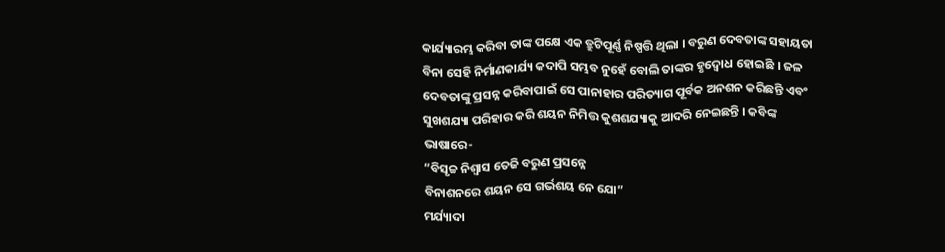କାର୍ଯ୍ୟାରମ୍ଭ କରିବା ତାଙ୍କ ପକ୍ଷେ ଏକ ତ୍ରୁଟିପୂର୍ଣ୍ଣ ନିଷ୍ପତ୍ତି ଥିଲା । ବରୁଣ ଦେବତାଙ୍କ ସହାୟତା ବିନା ସେହି ନିର୍ମାଣକାର୍ଯ୍ୟ କଦାପି ସମ୍ଭବ ନୁହେଁ ବୋଲି ତାଙ୍କର ହୃଦ୍ବୋଧ ହୋଇଛି । ଜଳ ଦେବତାଙ୍କୁ ପ୍ରସନ୍ନ କରିବାପାଇଁ ସେ ପାନାହାର ପରିତ୍ୟାଗ ପୂର୍ବକ ଅନଶନ କରିଛନ୍ତି ଏବଂ ସୁଖଶଯ୍ୟା ପରିହାର କରି ଶୟନ ନିମିତ୍ତ କୁଶଶଯ୍ୟାକୁ ଆଦରି ନେଇଛନ୍ତି । କବିଙ୍କ ଭାଷାରେ-
“ବିସୃଚ୍ଚ ନିଶ୍ୱାସ ତେଜି ବରୁଣ ପ୍ରସନ୍ନେ
ବିନାଶନରେ ଶୟନ ସେ ଗର୍ଭଶୟ ନେ ଯୋ”
ମର୍ଯ୍ୟାଦା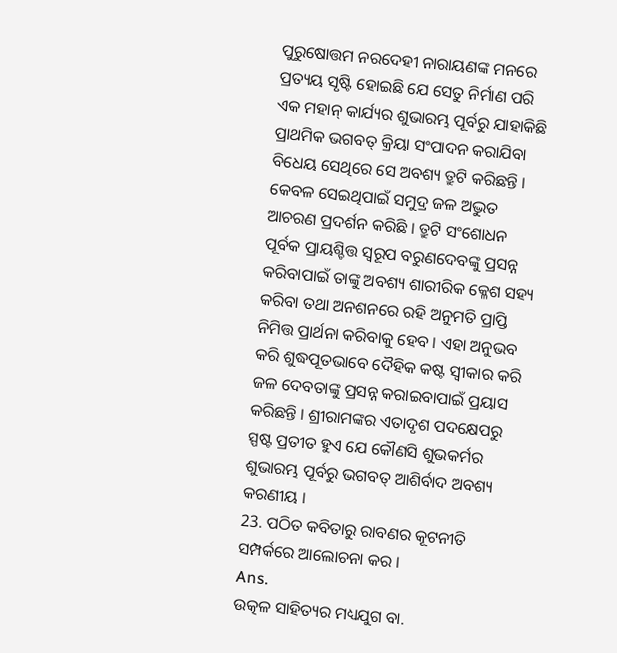ପୁରୁଷୋତ୍ତମ ନରଦେହୀ ନାରାୟଣଙ୍କ ମନରେ ପ୍ରତ୍ୟୟ ସୃଷ୍ଟି ହୋଇଛି ଯେ ସେତୁ ନିର୍ମାଣ ପରି ଏକ ମହାନ୍ କାର୍ଯ୍ୟର ଶୁଭାରମ୍ଭ ପୂର୍ବରୁ ଯାହାକିଛି ପ୍ରାଥମିକ ଭଗବତ୍ କ୍ରିୟା ସଂପାଦନ କରାଯିବା ବିଧେୟ ସେଥିରେ ସେ ଅବଶ୍ୟ ତ୍ରୁଟି କରିଛନ୍ତି । କେବଳ ସେଇଥିପାଇଁ ସମୁଦ୍ର ଜଳ ଅଦ୍ଭୁତ ଆଚରଣ ପ୍ରଦର୍ଶନ କରିଛି । ତ୍ରୁଟି ସଂଶୋଧନ ପୂର୍ବକ ପ୍ରାୟଶ୍ଚିତ୍ତ ସ୍ଵରୂପ ବରୁଣଦେବଙ୍କୁ ପ୍ରସନ୍ନ କରିବାପାଇଁ ତାଙ୍କୁ ଅବଶ୍ୟ ଶାରୀରିକ କ୍ଳେଶ ସହ୍ୟ କରିବା ତଥା ଅନଶନରେ ରହି ଅନୁମତି ପ୍ରାପ୍ତି ନିମିତ୍ତ ପ୍ରାର୍ଥନା କରିବାକୁ ହେବ । ଏହା ଅନୁଭବ କରି ଶୁଦ୍ଧପୂତଭାବେ ଦୈହିକ କଷ୍ଟ ସ୍ୱୀକାର କରି ଜଳ ଦେବତାଙ୍କୁ ପ୍ରସନ୍ନ କରାଇବାପାଇଁ ପ୍ରୟାସ କରିଛନ୍ତି । ଶ୍ରୀରାମଙ୍କର ଏତାଦୃଶ ପଦକ୍ଷେପରୁ ସ୍ପଷ୍ଟ ପ୍ରତୀତ ହୁଏ ଯେ କୌଣସି ଶୁଭକର୍ମର ଶୁଭାରମ୍ଭ ପୂର୍ବରୁ ଭଗବତ୍ ଆଶିର୍ବାଦ ଅବଶ୍ୟ କରଣୀୟ ।
23. ପଠିତ କବିତାରୁ ରାବଣର କୂଟନୀତି ସମ୍ପର୍କରେ ଆଲୋଚନା କର ।
Ans.
ଉତ୍କଳ ସାହିତ୍ୟର ମଧ୍ୟଯୁଗ ବା.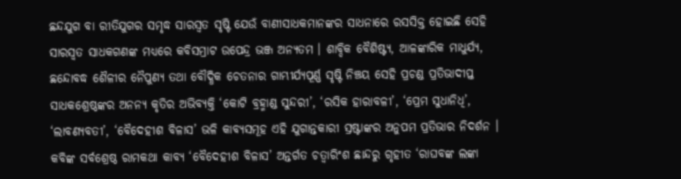ଛନ୍ଦଯୁଗ ବା ରୀତିଯୁଗର ସମୃଦ୍ଧ ସାରସ୍ଵତ ସୃଷ୍ଟି ଯେଉଁ ବାଣୀସାଧକମାନଙ୍କର ସାଧନାରେ ରସସିକ୍ତ ହୋଇଛି ସେହି ସାରସ୍ଵତ ସାଧକଗଣଙ୍କ ମଧ୍ୟରେ କବିସମ୍ରାଟ ଉପେନ୍ଦ୍ର ଭଞ୍ଜ ଅନ୍ୟତମ । ଶାବ୍ଦିକ ବୈଶିଷ୍ଟ୍ୟ, ଆଳଙ୍କାରିକ ମାଧୁର୍ଯ୍ୟ, ଛନ୍ଦୋବଦ୍ଧ ଶୈଳୀର ନୈପୁଣ୍ୟ ତଥା ବୌଦ୍ଧିକ ଚେତନାର ଗାମ୍ଭୀର୍ଯ୍ୟପୂର୍ଣ୍ଣ ସୃଷ୍ଟି ନିଞ୍ଚୟ ସେହି ପ୍ରଚଣ୍ଡ ପ୍ରତିଭାଦୀପ୍ତ ସାଧକଶ୍ରେଷ୍ଠଙ୍କର ଅନନ୍ୟ କୃତିର ଅଭିବ୍ୟକ୍ତି ‘କୋଟି ବ୍ରହ୍ମାଣ୍ଡ ସୁନ୍ଦରୀ’, ‘ରସିକ ହାରାବଳୀ’, ‘ପ୍ରେମ ସୁଧାନିଧି’, ‘ଲାବଣ୍ୟବତୀ’, ‘ବୈଦେହୀଶ ବିଳାସ’ ଭଳି କାବ୍ୟସମୂହ ଏହି ଯୁଗାନ୍ତକାରୀ ସ୍ରଷ୍ଟାଙ୍କର ଅନୁପମ ପ୍ରତିଭାର ନିଦର୍ଶନ ।
କବିଙ୍କ ସର୍ବଶ୍ରେଷ୍ଠ ରାମକଥା କାବ୍ୟ ‘ବୈଦେହୀଶ ବିଳାସ’ ଅନ୍ତର୍ଗତ ଚତ୍ୱାରିଂଶ ଛାନ୍ଦରୁ ଗୃହୀତ ‘ରାଘବଙ୍କ ଲଙ୍କା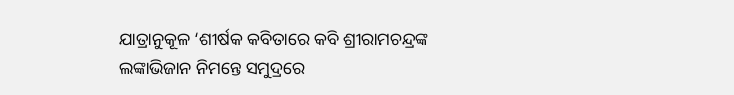ଯାତ୍ରାନୁକୂଳ ‘ଶୀର୍ଷକ କବିତାରେ କବି ଶ୍ରୀରାମଚନ୍ଦ୍ରଙ୍କ ଲଙ୍କାଭିଜାନ ନିମନ୍ତେ ସମୁଦ୍ରରେ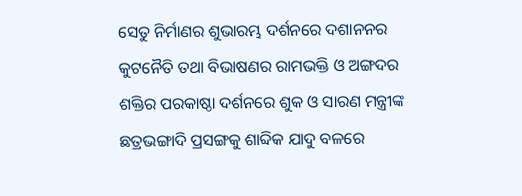ସେତୁ ନିର୍ମାଣର ଶୁଭାରମ୍ଭ ଦର୍ଶନରେ ଦଶାନନର କୁଟନୈତି ତଥା ବିଭାଷଣର ରାମଭକ୍ତି ଓ ଅଙ୍ଗଦର ଶକ୍ତିର ପରକାଷ୍ଠା ଦର୍ଶନରେ ଶୁକ ଓ ସାରଣ ମନ୍ତ୍ରୀଙ୍କ ଛତ୍ରଭଙ୍ଗାଦି ପ୍ରସଙ୍ଗକୁ ଶାବ୍ଦିକ ଯାଦୁ ବଳରେ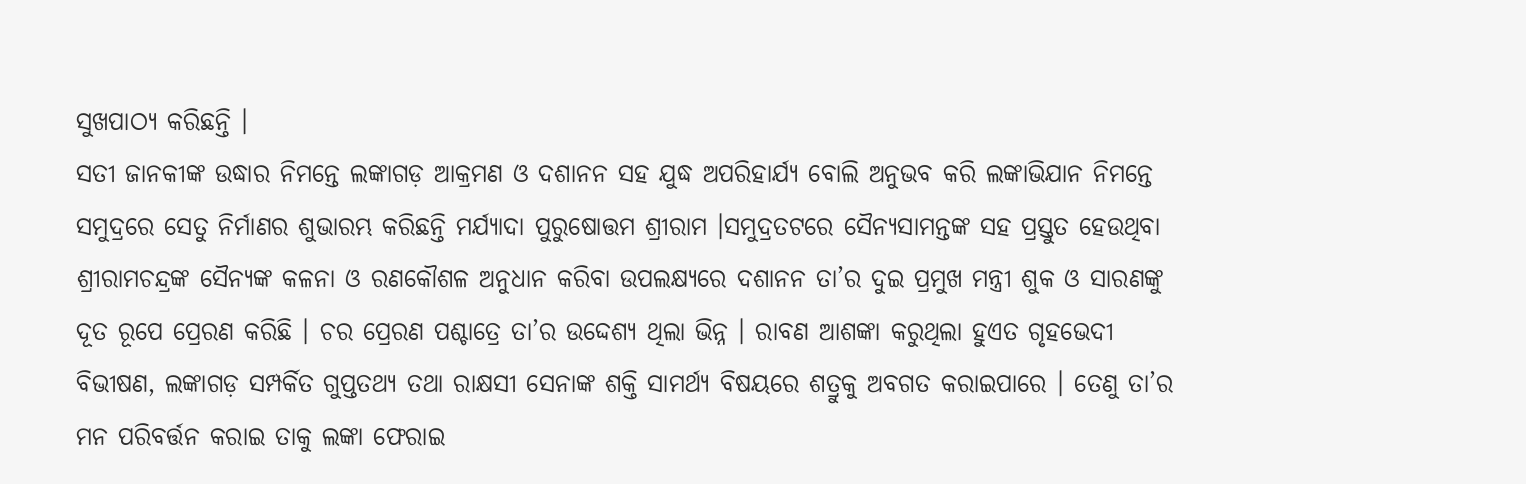ସୁଖପାଠ୍ୟ କରିଛନ୍ତି ।
ସତୀ ଜାନକୀଙ୍କ ଉଦ୍ଧାର ନିମନ୍ତେ ଲଙ୍କାଗଡ଼ ଆକ୍ରମଣ ଓ ଦଶାନନ ସହ ଯୁଦ୍ଧ ଅପରିହାର୍ଯ୍ୟ ବୋଲି ଅନୁଭବ କରି ଲଙ୍କାଭିଯାନ ନିମନ୍ତେ ସମୁଦ୍ରରେ ସେତୁ ନିର୍ମାଣର ଶୁଭାରମ୍ଭ କରିଛନ୍ତି ମର୍ଯ୍ୟାଦା ପୁରୁଷୋତ୍ତମ ଶ୍ରୀରାମ ।ସମୁଦ୍ରତଟରେ ସୈନ୍ୟସାମନ୍ତଙ୍କ ସହ ପ୍ରସ୍ତୁତ ହେଉଥିବା ଶ୍ରୀରାମଚନ୍ଦ୍ରଙ୍କ ସୈନ୍ୟଙ୍କ କଳନା ଓ ରଣକୌଶଳ ଅନୁଧାନ କରିବା ଉପଲକ୍ଷ୍ୟରେ ଦଶାନନ ତା’ର ଦୁଇ ପ୍ରମୁଖ ମନ୍ତ୍ରୀ ଶୁକ ଓ ସାରଣଙ୍କୁ ଦୂତ ରୂପେ ପ୍ରେରଣ କରିଛି । ଚର ପ୍ରେରଣ ପଶ୍ଚାତ୍ରେ ତା’ର ଉଦ୍ଦେଶ୍ୟ ଥିଲା ଭିନ୍ନ । ରାବଣ ଆଶଙ୍କା କରୁଥିଲା ହୁଏତ ଗୃହଭେଦୀ ବିଭୀଷଣ, ଲଙ୍କାଗଡ଼ ସମ୍ପର୍କିତ ଗୁପ୍ତତଥ୍ୟ ତଥା ରାକ୍ଷସୀ ସେନାଙ୍କ ଶକ୍ତି ସାମର୍ଥ୍ୟ ବିଷୟରେ ଶତ୍ରୁକୁ ଅବଗତ କରାଇପାରେ । ତେଣୁ ତା’ର ମନ ପରିବର୍ତ୍ତନ କରାଇ ତାକୁ ଲଙ୍କା ଫେରାଇ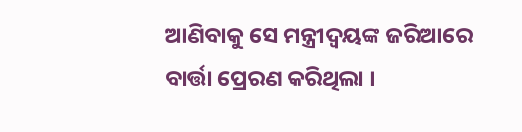ଆଣିବାକୁ ସେ ମନ୍ତ୍ରୀଦ୍ୱୟଙ୍କ ଜରିଆରେ ବାର୍ତ୍ତା ପ୍ରେରଣ କରିଥିଲା ।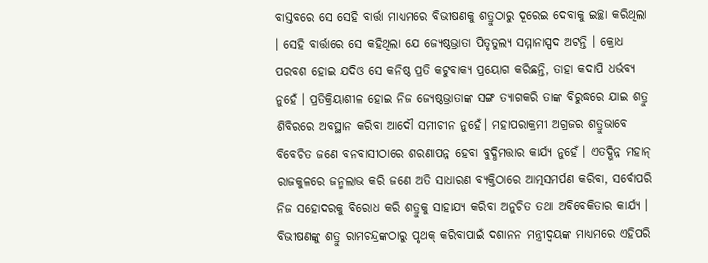ବାସ୍ତବରେ ସେ ସେହି ବାର୍ତ୍ତା ମାଧ୍ୟମରେ ବିଭୀଷଣକୁ ଶତ୍ରୁଠାରୁ ଦୂରେଇ ଦେବାକୁ ଇଚ୍ଛା କରିଥିଲା । ସେହି ବାର୍ତ୍ତାରେ ସେ କହିଥିଲା ଯେ ଜ୍ୟେଷ୍ଠଭ୍ରାତା ପିତୃତୁଲ୍ୟ ସମ୍ମାନାସ୍ପଦ ଅଟନ୍ତି । କ୍ରୋଧ ପରବଶ ହୋଇ ଯଦିଓ ସେ କନିଷ୍ଠ ପ୍ରତି କଟୁବାକ୍ୟ ପ୍ରୟୋଗ କରିଛନ୍ତି, ତାହା କଦାପି ଧର୍ଭବ୍ୟ ନୁହେଁ । ପ୍ରତିକ୍ରିୟାଶୀଳ ହୋଇ ନିଜ ଜ୍ୟେଷ୍ଠଭ୍ରାତାଙ୍କ ସଙ୍ଗ ତ୍ୟାଗକରି ତାଙ୍କ ବିରୁଦ୍ଧରେ ଯାଇ ଶତ୍ରୁ ଶିବିରରେ ଅବସ୍ଥାନ କରିବା ଆଦୌ ସମୀଚୀନ ନୁହେଁ। ମହାପରାକ୍ରମୀ ଅଗ୍ରଜର ଶତ୍ରୁଭାବେ ବିବେଚିତ ଜଣେ ବନବାସୀଠାରେ ଶରଣାପନ୍ନ ହେବା ବୁଦ୍ଧିମତ୍ତାର କାର୍ଯ୍ୟ ନୁହେଁ । ଏତଦ୍ଭିନ୍ନ ମହାନ୍ ରାଜକୁଳରେ ଜନ୍ମଲାଭ କରି ଜଣେ ଅତି ସାଧାରଣ ବ୍ୟକ୍ତିଠାରେ ଆତ୍ମସମର୍ପଣ କରିବା, ସର୍ବୋପରି ନିଜ ସହୋଦରକୁ ବିରୋଧ କରି ଶତ୍ରୁକୁ ସାହାଯ୍ୟ କରିବା ଅନୁଚିତ ତଥା ଅବିବେକିତାର କାର୍ଯ୍ୟ । ବିଭୀଷଣଙ୍କୁ ଶତ୍ରୁ ରାମଚନ୍ଦ୍ରଙ୍କଠାରୁ ପୃଥକ୍ କରିବାପାଇଁ ଦଶାନନ ମନ୍ତ୍ରୀଦ୍ଵୟଙ୍କ ମାଧ୍ୟମରେ ଏହିପରି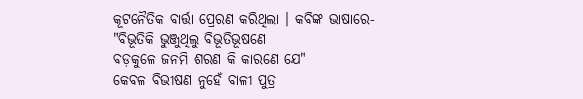କୂଟନୈତିକ ବାର୍ତ୍ତା ପ୍ରେରଣ କରିଥିଲା । କବିଙ୍କ ଭାଷାରେ-
"ବିଭୂତିକି ଭୁଞ୍ଜୁଥିଲୁ ବିଭୂତିଭୂଷଣେ
ବଡ଼କୁଳେ ଜନମି ଶରଣ କି କାରଣେ ଯେ"
କେବଳ ବିଭୀଷଣ ନୁହେଁ ବାଳୀ ପୁତ୍ର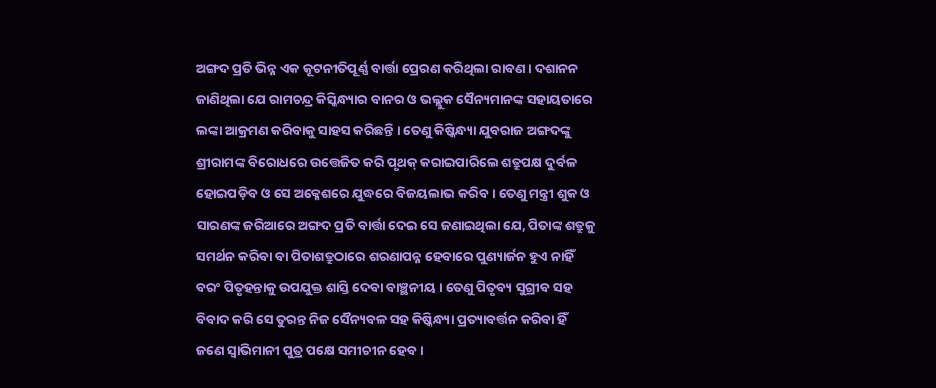ଅଙ୍ଗଦ ପ୍ରତି ଭିନ୍ନ ଏକ କୂଟନୀତିପୂର୍ଣ୍ଣ ବାର୍ତ୍ତା ପ୍ରେରଣ କରିଥିଲା ରାବଣ । ଦଶାନନ ଜାଣିଥିଲା ଯେ ରାମଚନ୍ଦ୍ର କିସ୍କିନ୍ଧ୍ୟାର ବାନର ଓ ଭଲ୍ଲୁକ ସୈନ୍ୟମାନଙ୍କ ସହାୟତାରେ ଲଙ୍କା ଆକ୍ରମଣ କରିବାକୁ ସାହସ କରିଛନ୍ତି । ତେଣୁ କିଷ୍କିନ୍ଧ୍ୟା ଯୁବରାଜ ଅଙ୍ଗଦଙ୍କୁ ଶ୍ରୀରାମଙ୍କ ବିରୋଧରେ ଉତ୍ତେଜିତ କରି ପୃଥକ୍ କରାଇପାରିଲେ ଶତ୍ରୁପକ୍ଷ ଦୁର୍ବଳ ହୋଇପଡ଼ିବ ଓ ସେ ଅକ୍ଳେଶରେ ଯୁଦ୍ଧରେ ବିଜୟଲାଭ କରିବ । ତେଣୁ ମନ୍ତ୍ରୀ ଶୁକ ଓ ସାରଣଙ୍କ ଜରିଆରେ ଅଙ୍ଗଦ ପ୍ରତି ବାର୍ତ୍ତା ଦେଇ ସେ ଜଣାଇଥିଲା ଯେ, ପିତାଙ୍କ ଶତ୍ରୁକୁ ସମର୍ଥନ କରିବା ବା ପିତାଶତ୍ରୁଠାରେ ଶରଣାପନ୍ନ ହେବାରେ ପୁଣ୍ୟାର୍ଜନ ହୁଏ ନାହିଁ ବରଂ ପିତୃହନ୍ତାକୁ ଉପଯୁକ୍ତ ଶାସ୍ତି ଦେବା ବାଞ୍ଛନୀୟ । ତେଣୁ ପିତୃବ୍ୟ ସୁଗ୍ରୀବ ସହ ବିବାଦ କରି ସେ ତୁରନ୍ତ ନିଜ ସୈନ୍ୟବଳ ସହ କିଷ୍କିନ୍ଧ୍ୟା ପ୍ରତ୍ୟାବର୍ତ୍ତନ କରିବା ହିଁ ଜଣେ ସ୍ୱାଭିମାନୀ ପୁତ୍ର ପକ୍ଷେ ସମୀଚୀନ ହେବ ।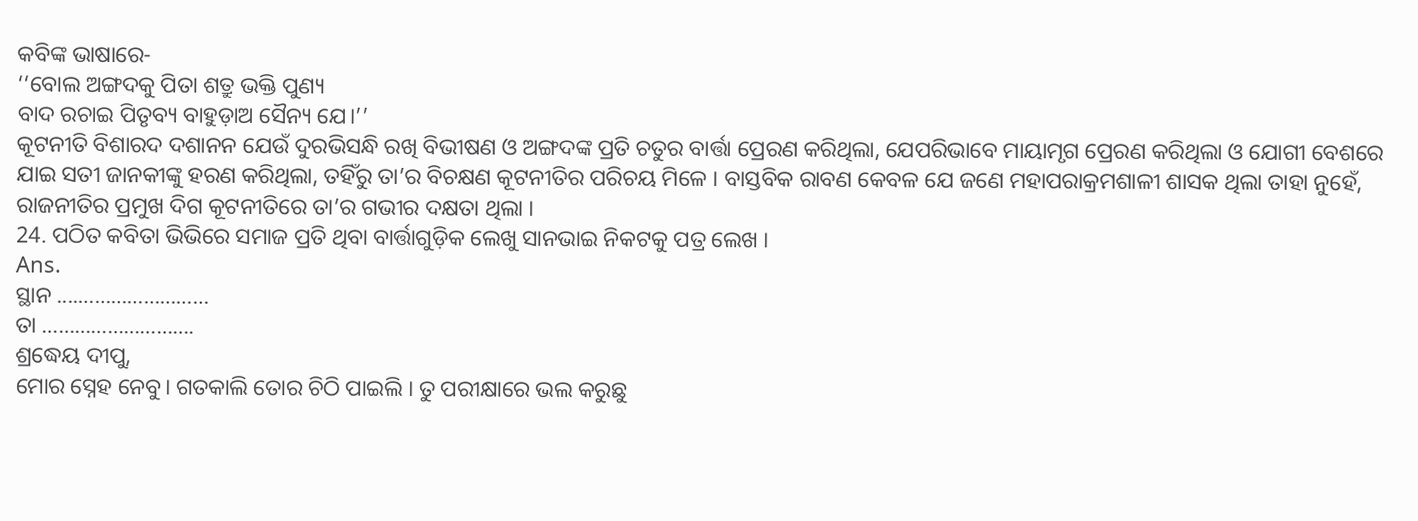କବିଙ୍କ ଭାଷାରେ-
‘‘ବୋଲ ଅଙ୍ଗଦକୁ ପିତା ଶତ୍ରୁ ଭକ୍ତି ପୁଣ୍ୟ
ବାଦ ରଚାଇ ପିତୃବ୍ୟ ବାହୁଡ଼ାଅ ସୈନ୍ୟ ଯେ।’’
କୂଟନୀତି ବିଶାରଦ ଦଶାନନ ଯେଉଁ ଦୁରଭିସନ୍ଧି ରଖି ବିଭୀଷଣ ଓ ଅଙ୍ଗଦଙ୍କ ପ୍ରତି ଚତୁର ବାର୍ତ୍ତା ପ୍ରେରଣ କରିଥିଲା, ଯେପରିଭାବେ ମାୟାମୃଗ ପ୍ରେରଣ କରିଥିଲା ଓ ଯୋଗୀ ବେଶରେ ଯାଇ ସତୀ ଜାନକୀଙ୍କୁ ହରଣ କରିଥିଲା, ତହିଁରୁ ତା’ର ବିଚକ୍ଷଣ କୂଟନୀତିର ପରିଚୟ ମିଳେ । ବାସ୍ତବିକ ରାବଣ କେବଳ ଯେ ଜଣେ ମହାପରାକ୍ରମଶାଳୀ ଶାସକ ଥିଲା ତାହା ନୁହେଁ, ରାଜନୀତିର ପ୍ରମୁଖ ଦିଗ କୂଟନୀତିରେ ତା’ର ଗଭୀର ଦକ୍ଷତା ଥିଲା ।
24. ପଠିତ କବିତା ଭିଭିରେ ସମାଜ ପ୍ରତି ଥିବା ବାର୍ତ୍ତାଗୁଡ଼ିକ ଲେଖୁ ସାନଭାଇ ନିକଟକୁ ପତ୍ର ଲେଖ ।
Ans.
ସ୍ଥାନ ....……………………
ତା ……………………….
ଶ୍ରଦ୍ଧେୟ ଦୀପୁ,
ମୋର ସ୍ନେହ ନେବୁ। ଗତକାଲି ତୋର ଚିଠି ପାଇଲି । ତୁ ପରୀକ୍ଷାରେ ଭଲ କରୁଛୁ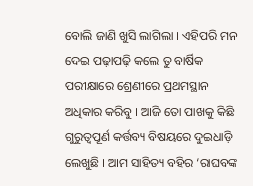ବୋଲି ଜାଣି ଖୁସି ଲାଗିଲା । ଏହିପରି ମନ ଦେଇ ପଢ଼ାପଢ଼ି କଲେ ତୁ ବାର୍ଷିକ ପରୀକ୍ଷାରେ ଶ୍ରେଣୀରେ ପ୍ରଥମସ୍ଥାନ ଅଧିକାର କରିବୁ । ଆଜି ତୋ ପାଖକୁ କିଛି ଗୁରୁତ୍ଵପୂର୍ଣ କର୍ତ୍ତବ୍ୟ ବିଷୟରେ ଦୁଇଧାଡ଼ି ଲେଖୁଛି । ଆମ ସାହିତ୍ୟ ବହିର ‘ରାଘବଙ୍କ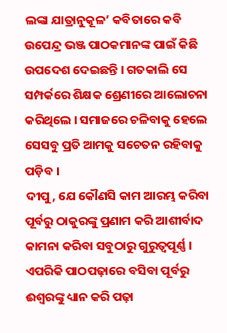ଲଙ୍କା ଯାତ୍ରାନୁକୂଳ’ କବିତାରେ କବି ଉପେନ୍ଦ୍ର ଭଞ୍ଜ ପାଠକମାନଙ୍କ ପାଇଁ କିଛି ଉପଦେଶ ଦେଇଛନ୍ତି । ଗତକାଲି ସେ ସମ୍ପର୍କରେ ଶିକ୍ଷକ ଶ୍ରେଣୀରେ ଆଲୋଚନା କରିଥିଲେ । ସମାଜରେ ଚଳିବାକୁ ହେଲେ ସେସବୁ ପ୍ରତି ଆମକୁ ସଚେତନ ରହିବାକୁ ପଡ଼ିବ ।
ଦୀପୁ, ଯେ କୌଣସି କାମ ଆରମ୍ଭ କରିବା ପୂର୍ବରୁ ଠାକୁରଙ୍କୁ ପ୍ରଣାମ କରି ଆଶୀର୍ବାଦ କାମନା କରିବା ସବୁଠାରୁ ଗୁରୁତ୍ଵପୂର୍ଣ୍ଣ । ଏପରିକି ପାଠପଢ଼ାରେ ବସିବା ପୂର୍ବରୁ ଈଶ୍ୱରଙ୍କୁ ଧ୍ୟାନ କରି ପଢ଼ା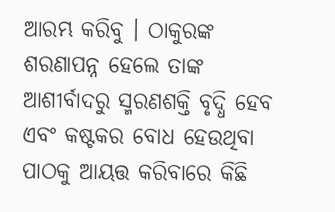ଆରମ୍ଭ କରିବୁ । ଠାକୁରଙ୍କ ଶରଣାପନ୍ନ ହେଲେ ତାଙ୍କ ଆଶୀର୍ବାଦରୁ ସ୍ମରଣଶକ୍ତି ବୃଦ୍ଧି ହେବ ଏବଂ କଷ୍ଟକର ବୋଧ ହେଉଥିବା ପାଠକୁ ଆୟତ୍ତ କରିବାରେ କିଛି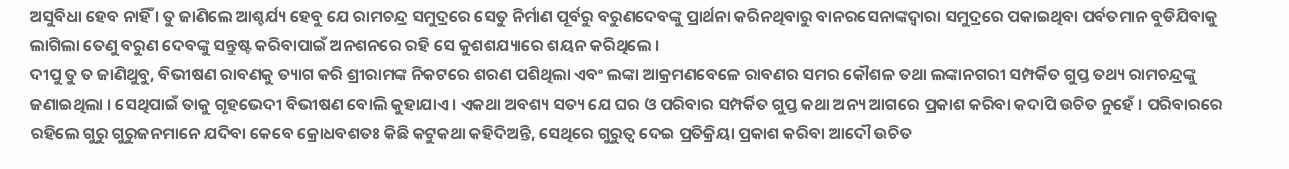ଅସୁବିଧା ହେବ ନାହିଁ । ତୁ ଜାଣିଲେ ଆଶ୍ଚର୍ଯ୍ୟ ହେବୁ ଯେ ରାମଚନ୍ଦ୍ର ସମୁଦ୍ରରେ ସେତୁ ନିର୍ମାଣ ପୂର୍ବରୁ ବରୁଣଦେବଙ୍କୁ ପ୍ରାର୍ଥନା କରିନଥିବାରୁ ବାନରସେନାଙ୍କଦ୍ୱାରା ସମୁଦ୍ରରେ ପକାଇଥିବା ପର୍ବତମାନ ବୁଡିଯିବାକୁ ଲାଗିଲା ତେଣୁ ବରୁଣ ଦେବଙ୍କୁ ସନ୍ତୁଷ୍ଟ କରିବାପାଇଁ ଅନଶନରେ ରହି ସେ କୁଶଶଯ୍ୟାରେ ଶୟନ କରିଥିଲେ ।
ଦୀପୁ ତୁ ତ ଜାଣିଥୁବୁ, ବିଭୀଷଣ ରାବଣକୁ ତ୍ୟାଗ କରି ଶ୍ରୀରାମଙ୍କ ନିକଟରେ ଶରଣ ପଶିଥିଲା ଏବଂ ଲଙ୍କା ଆକ୍ରମଣବେଳେ ରାବଣର ସମର କୌଶଳ ତଥା ଲଙ୍କାନଗରୀ ସମ୍ପର୍କିତ ଗୁପ୍ତ ତଥ୍ୟ ରାମଚନ୍ଦ୍ରଙ୍କୁ ଜଣାଇଥିଲା । ସେଥିପାଇଁ ତାକୁ ଗୃହଭେଦୀ ବିଭୀଷଣ ବୋଲି କୁହାଯାଏ । ଏକଥା ଅବଶ୍ୟ ସତ୍ୟ ଯେ ଘର ଓ ପରିବାର ସମ୍ପର୍କିତ ଗୁପ୍ତ କଥା ଅନ୍ୟ ଆଗରେ ପ୍ରକାଶ କରିବା କଦାପି ଉଚିତ ନୁହେଁ । ପରିବାରରେ ରହିଲେ ଗୁରୁ ଗୁରୁଜନମାନେ ଯଦିବା କେବେ କ୍ରୋଧବଶତଃ କିଛି କଟୁକଥା କହିଦିଅନ୍ତି, ସେଥିରେ ଗୁରୁତ୍ଵ ଦେଇ ପ୍ରତିକ୍ରିୟା ପ୍ରକାଶ କରିବା ଆଦୌ ଉଚିତ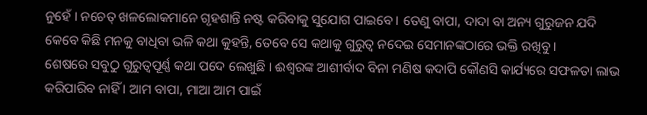ନୁହେଁ । ନଚେତ୍ ଖଳଲୋକମାନେ ଗୃହଶାନ୍ତି ନଷ୍ଟ କରିବାକୁ ସୁଯୋଗ ପାଇବେ । ତେଣୁ ବାପା, ଦାଦା ବା ଅନ୍ୟ ଗୁରୁଜନ ଯଦି କେବେ କିଛି ମନକୁ ବାଧିବା ଭଳି କଥା କୁହନ୍ତି, ତେବେ ସେ କଥାକୁ ଗୁରୁତ୍ଵ ନଦେଇ ସେମାନଙ୍କଠାରେ ଭକ୍ତି ରଖିବୁ ।
ଶେଷରେ ସବୁଠୁ ଗୁରୁତ୍ଵପୂର୍ଣ୍ଣ କଥା ପଦେ ଲେଖୁଛି । ଈଶ୍ୱରଙ୍କ ଆଶୀର୍ବାଦ ବିନା ମଣିଷ କଦାପି କୌଣସି କାର୍ଯ୍ୟରେ ସଫଳତା ଲାଭ କରିପାରିବ ନାହିଁ । ଆମ ବାପା, ମାଆ ଆମ ପାଇଁ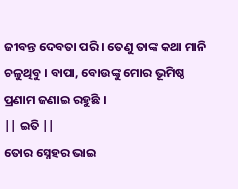ଜୀବନ୍ତ ଦେବତା ପରି । ତେଣୁ ତାଙ୍କ କଥା ମାନି ଚଳୁଥିବୁ । ବାପା, ବୋଉଙ୍କୁ ମୋର ଭୂମିଷ୍ଠ ପ୍ରଣାମ ଜଣାଇ ରହୁଛି ।
|| ଇତି ||
ତୋର ସ୍ନେହର ଭାଇ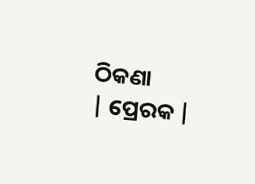ଠିକଣା
| ପ୍ରେରକ |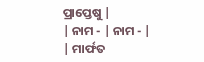ପ୍ରାପ୍ତେଷୁ |
| ନାମ - | ନାମ - |
| ମାର୍ଫତ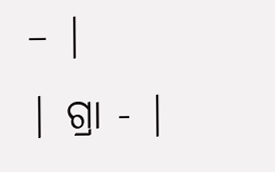– |
| ଗ୍ରା - |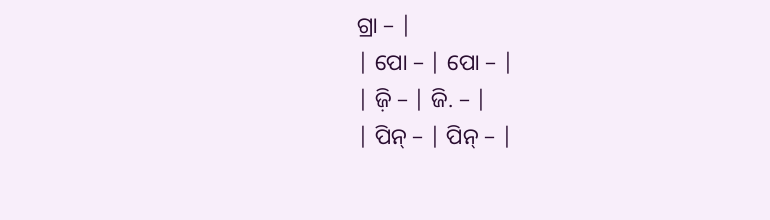ଗ୍ରା – |
| ପୋ – | ପୋ – |
| ଜ଼ି – | ଜି. – |
| ପିନ୍ – | ପିନ୍ – |